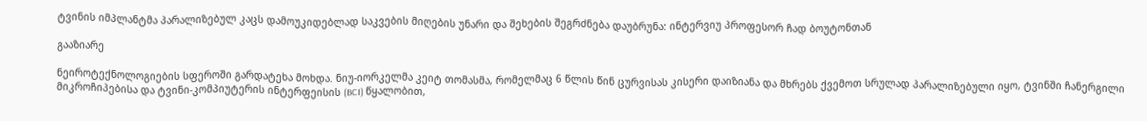ტვინის იმპლანტმა პარალიზებულ კაცს დამოუკიდებლად საკვების მიღების უნარი და შეხების შეგრძნება დაუბრუნა: ინტერვიუ პროფესორ ჩად ბოუტონთან

გააზიარე

ნეიროტექნოლოგიების სფეროში გარდატეხა მოხდა. ნიუ-იორკელმა კეიტ თომასმა, რომელმაც 6 წლის წინ ცურვისას კისერი დაიზიანა და მხრებს ქვემოთ სრულად პარალიზებული იყო, ტვინში ჩანერგილი მიკროჩიპებისა და ტვინი-კომპიუტერის ინტერფეისის (BCI) წყალობით,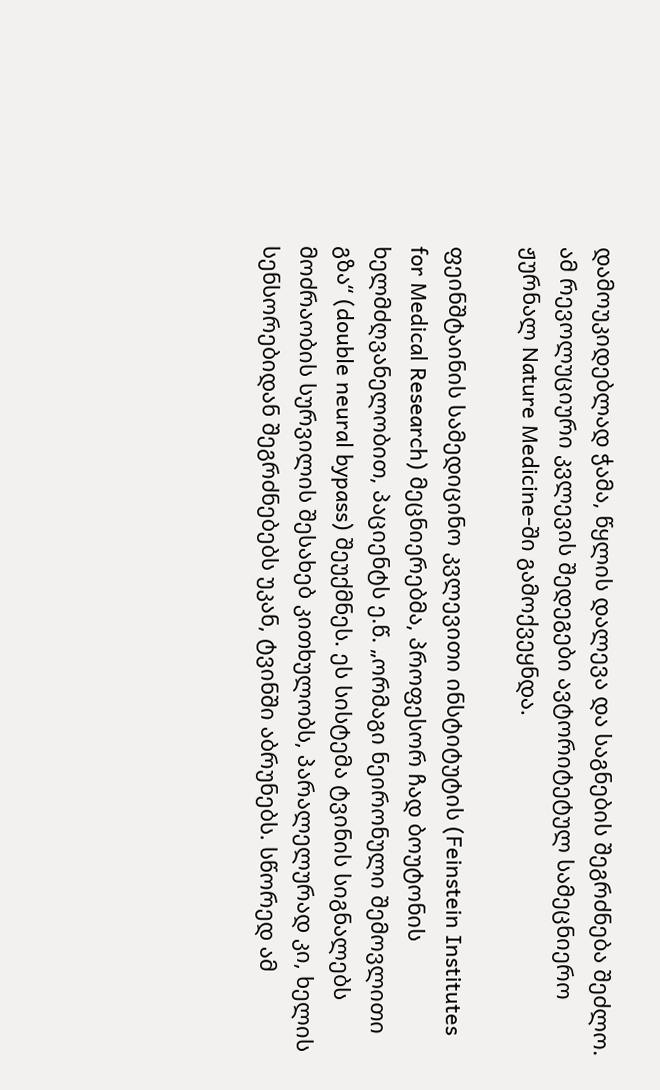დამოუკიდებლად ჭამა, წყლის დალევა და საგნების შეგრძნება შეძლო. ამ რევოლუციური კვლევის შედეგები ავტორიტეტულ სამეცნიერო ჟურნალ Nature Medicine-ში გამოქვეყნდა.

ფეინშტაინის სამედიცინო კვლევითი ინსტიტუტის (Feinstein Institutes for Medical Research) მეცნიერებმა, პროფესორ ჩად ბოუტონის ხელმძღვანელობით, პაციენტს ე.წ. „ორმაგი ნეირონული შემოვლითი გზა“ (double neural bypass) შეუქმნეს. ეს სისტემა ტვინის სიგნალებს მოძრაობის სურვილის შესახებ კითხულობს, პარალელურად კი, ხელის სენსორებიდან შეგრძნებებს უკან, ტვინში აბრუნებს. სწორედ ამ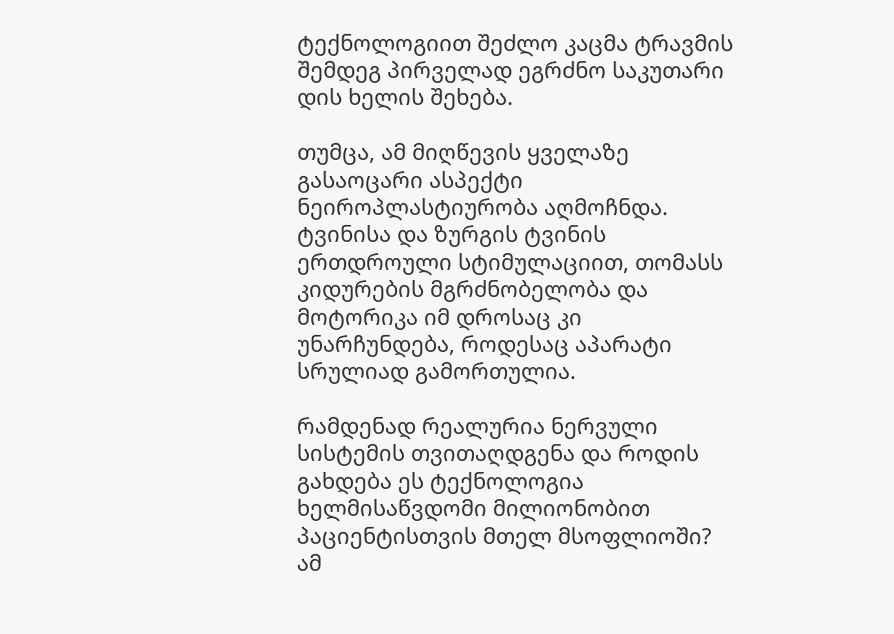ტექნოლოგიით შეძლო კაცმა ტრავმის შემდეგ პირველად ეგრძნო საკუთარი დის ხელის შეხება.

თუმცა, ამ მიღწევის ყველაზე გასაოცარი ასპექტი ნეიროპლასტიურობა აღმოჩნდა. ტვინისა და ზურგის ტვინის ერთდროული სტიმულაციით, თომასს კიდურების მგრძნობელობა და მოტორიკა იმ დროსაც კი უნარჩუნდება, როდესაც აპარატი სრულიად გამორთულია.

რამდენად რეალურია ნერვული სისტემის თვითაღდგენა და როდის გახდება ეს ტექნოლოგია ხელმისაწვდომი მილიონობით პაციენტისთვის მთელ მსოფლიოში? ამ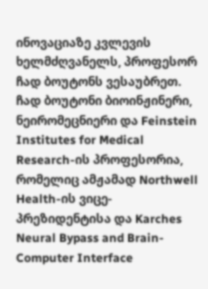ინოვაციაზე კვლევის ხელმძღვანელს, პროფესორ ჩად ბოუტონს ვესაუბრეთ. ჩად ბოუტონი ბიოინჟინერი, ნეირომეცნიერი და Feinstein Institutes for Medical Research-ის პროფესორია, რომელიც ამჟამად Northwell Health-ის ვიცე-პრეზიდენტისა და Karches Neural Bypass and Brain-Computer Interface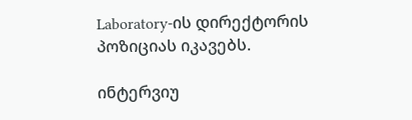Laboratory-ის დირექტორის პოზიციას იკავებს.

ინტერვიუ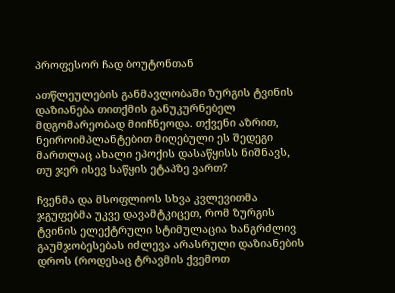პროფესორ ჩად ბოუტონთან

ათწლეულების განმავლობაში ზურგის ტვინის დაზიანება თითქმის განუკურნებელ მდგომარეობად მიიჩნეოდა. თქვენი აზრით, ნეიროიმპლანტებით მიღებული ეს შედეგი მართლაც ახალი ეპოქის დასაწყისს ნიშნავს, თუ ჯერ ისევ საწყის ეტაპზე ვართ?

ჩვენმა და მსოფლიოს სხვა კვლევითმა ჯგუფებმა უკვე დავამტკიცეთ, რომ ზურგის ტვინის ელექტრული სტიმულაცია ხანგრძლივ გაუმჯობესებას იძლევა არასრული დაზიანების დროს (როდესაც ტრავმის ქვემოთ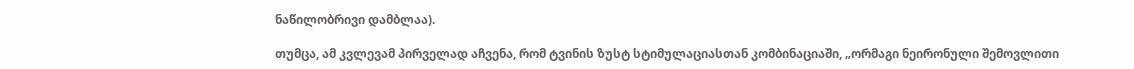ნაწილობრივი დამბლაა).

თუმცა, ამ კვლევამ პირველად აჩვენა, რომ ტვინის ზუსტ სტიმულაციასთან კომბინაციაში, „ორმაგი ნეირონული შემოვლითი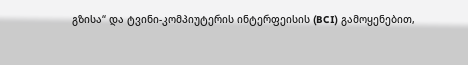გზისა“ და ტვინი-კომპიუტერის ინტერფეისის (BCI) გამოყენებით,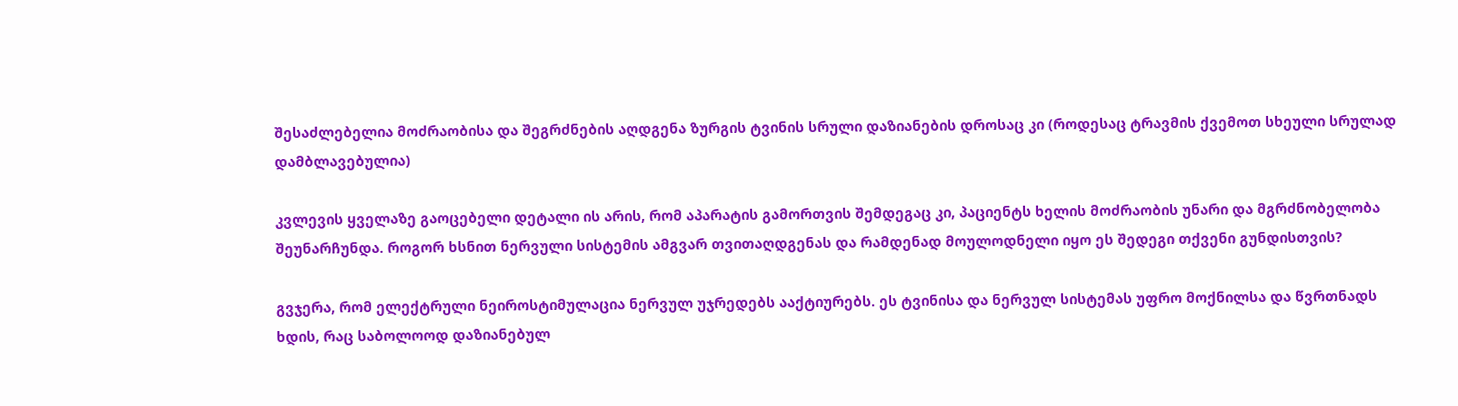შესაძლებელია მოძრაობისა და შეგრძნების აღდგენა ზურგის ტვინის სრული დაზიანების დროსაც კი (როდესაც ტრავმის ქვემოთ სხეული სრულად დამბლავებულია)

კვლევის ყველაზე გაოცებელი დეტალი ის არის, რომ აპარატის გამორთვის შემდეგაც კი, პაციენტს ხელის მოძრაობის უნარი და მგრძნობელობა შეუნარჩუნდა. როგორ ხსნით ნერვული სისტემის ამგვარ თვითაღდგენას და რამდენად მოულოდნელი იყო ეს შედეგი თქვენი გუნდისთვის?

გვჯერა, რომ ელექტრული ნეიროსტიმულაცია ნერვულ უჯრედებს ააქტიურებს. ეს ტვინისა და ნერვულ სისტემას უფრო მოქნილსა და წვრთნადს ხდის, რაც საბოლოოდ დაზიანებულ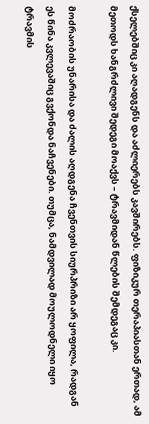ქსელებშიც კი აღადგენს და აძლიერებს კავშირებს. ფიზიკურ თერაპიასთან ერთად, ამ მეთოდს ხანგრძლივი შედეგი მოაქვს – ტრავმიდან წლების შემდეგაც კი.

მოძრაობის უნარისა და ძალის აღდგენა ჩვენთვის სიურპრიზი არ ყოფილა, რადგან ეს წინა კვლევაშიც გვქონდა ნაჩვენები. თუმცა, ნამდვილად მოულოდნელი იყო ტრავმის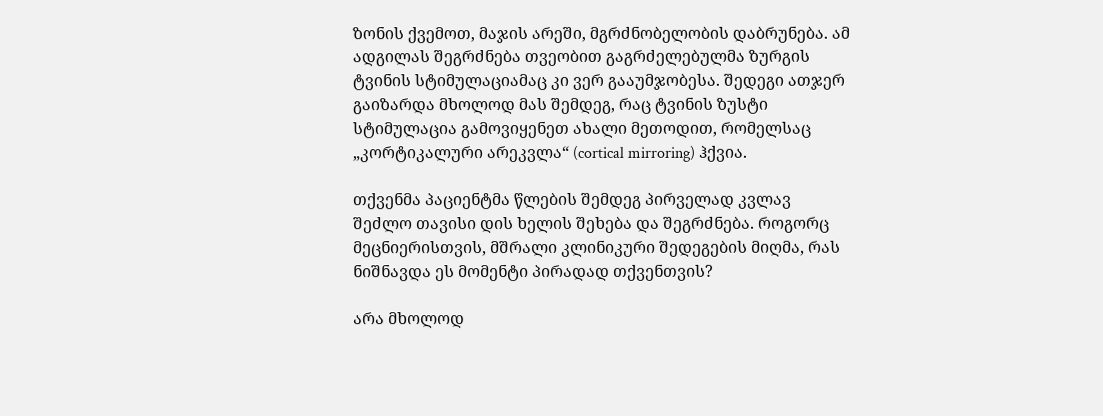ზონის ქვემოთ, მაჯის არეში, მგრძნობელობის დაბრუნება. ამ ადგილას შეგრძნება თვეობით გაგრძელებულმა ზურგის ტვინის სტიმულაციამაც კი ვერ გააუმჯობესა. შედეგი ათჯერ გაიზარდა მხოლოდ მას შემდეგ, რაც ტვინის ზუსტი სტიმულაცია გამოვიყენეთ ახალი მეთოდით, რომელსაც „კორტიკალური არეკვლა“ (cortical mirroring) ჰქვია.

თქვენმა პაციენტმა წლების შემდეგ პირველად კვლავ შეძლო თავისი დის ხელის შეხება და შეგრძნება. როგორც მეცნიერისთვის, მშრალი კლინიკური შედეგების მიღმა, რას ნიშნავდა ეს მომენტი პირადად თქვენთვის?

არა მხოლოდ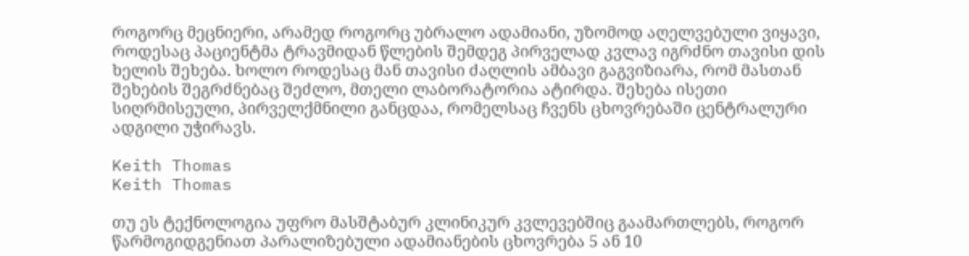როგორც მეცნიერი, არამედ როგორც უბრალო ადამიანი, უზომოდ აღელვებული ვიყავი, როდესაც პაციენტმა ტრავმიდან წლების შემდეგ პირველად კვლავ იგრძნო თავისი დის ხელის შეხება. ხოლო როდესაც მან თავისი ძაღლის ამბავი გაგვიზიარა, რომ მასთან შეხების შეგრძნებაც შეძლო, მთელი ლაბორატორია ატირდა. შეხება ისეთი სიღრმისეული, პირველქმნილი განცდაა, რომელსაც ჩვენს ცხოვრებაში ცენტრალური ადგილი უჭირავს.

Keith Thomas
Keith Thomas

თუ ეს ტექნოლოგია უფრო მასშტაბურ კლინიკურ კვლევებშიც გაამართლებს, როგორ წარმოგიდგენიათ პარალიზებული ადამიანების ცხოვრება 5 ან 10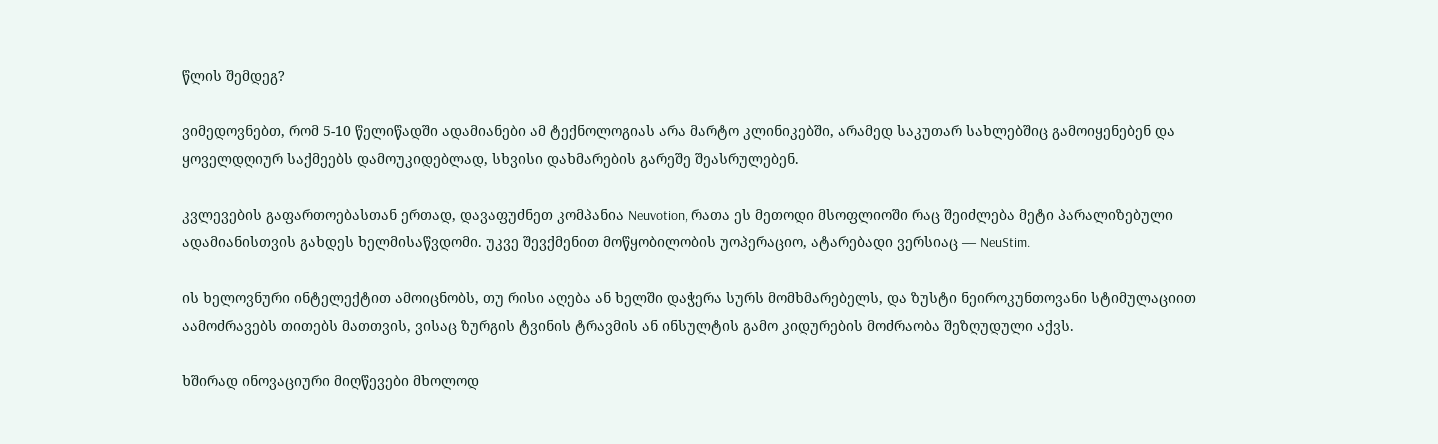წლის შემდეგ?

ვიმედოვნებთ, რომ 5-10 წელიწადში ადამიანები ამ ტექნოლოგიას არა მარტო კლინიკებში, არამედ საკუთარ სახლებშიც გამოიყენებენ და ყოველდღიურ საქმეებს დამოუკიდებლად, სხვისი დახმარების გარეშე შეასრულებენ.

კვლევების გაფართოებასთან ერთად, დავაფუძნეთ კომპანია Neuvotion, რათა ეს მეთოდი მსოფლიოში რაც შეიძლება მეტი პარალიზებული ადამიანისთვის გახდეს ხელმისაწვდომი. უკვე შევქმენით მოწყობილობის უოპერაციო, ატარებადი ვერსიაც — NeuStim.

ის ხელოვნური ინტელექტით ამოიცნობს, თუ რისი აღება ან ხელში დაჭერა სურს მომხმარებელს, და ზუსტი ნეიროკუნთოვანი სტიმულაციით აამოძრავებს თითებს მათთვის, ვისაც ზურგის ტვინის ტრავმის ან ინსულტის გამო კიდურების მოძრაობა შეზღუდული აქვს.

ხშირად ინოვაციური მიღწევები მხოლოდ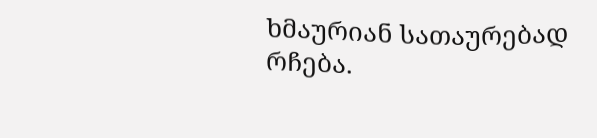ხმაურიან სათაურებად რჩება.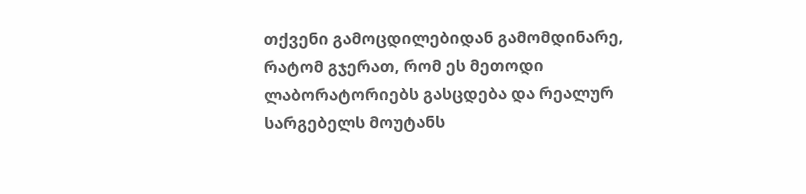თქვენი გამოცდილებიდან გამომდინარე, რატომ გჯერათ, რომ ეს მეთოდი ლაბორატორიებს გასცდება და რეალურ სარგებელს მოუტანს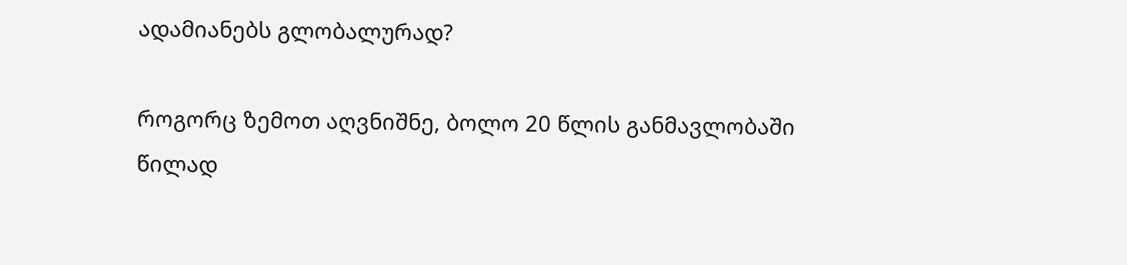ადამიანებს გლობალურად?

როგორც ზემოთ აღვნიშნე, ბოლო 20 წლის განმავლობაში წილად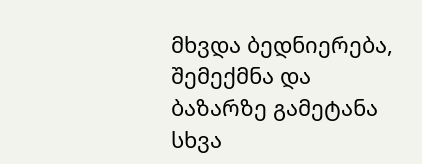მხვდა ბედნიერება, შემექმნა და ბაზარზე გამეტანა სხვა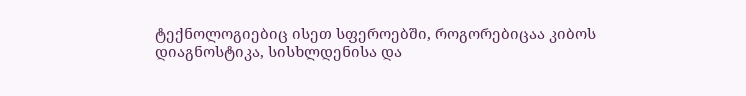ტექნოლოგიებიც ისეთ სფეროებში, როგორებიცაა კიბოს დიაგნოსტიკა, სისხლდენისა და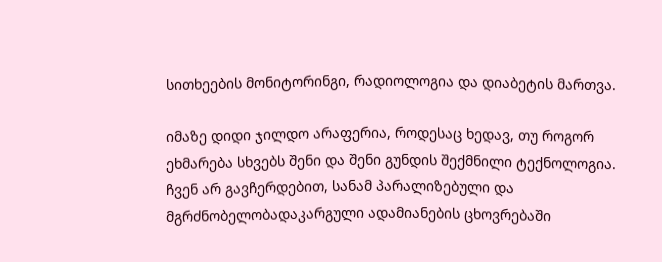სითხეების მონიტორინგი, რადიოლოგია და დიაბეტის მართვა.

იმაზე დიდი ჯილდო არაფერია, როდესაც ხედავ, თუ როგორ ეხმარება სხვებს შენი და შენი გუნდის შექმნილი ტექნოლოგია. ჩვენ არ გავჩერდებით, სანამ პარალიზებული და მგრძნობელობადაკარგული ადამიანების ცხოვრებაში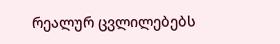რეალურ ცვლილებებს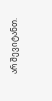არ შევიტანთ.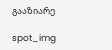გააზიარე

spot_img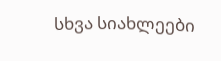სხვა სიახლეები